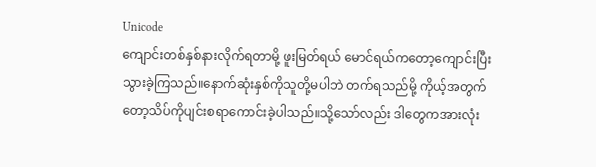Unicode
ကျောင်းတစ်နှစ်နားလိုက်ရတာမို့ ဖူးမြတ်ရယ် မောင်ရယ်ကတော့ကျောင်းပြီးသွားခဲ့ကြသည်။နောက်ဆုံးနှစ်ကိုသူတို့မပါဘဲ တက်ရသည်မို့ ကိုယ့်အတွက်တော့သိပ်ကိုပျင်းစရာကောင်းခဲ့ပါသည်။သို့သော်လည်း ဒါတွေကအားလုံး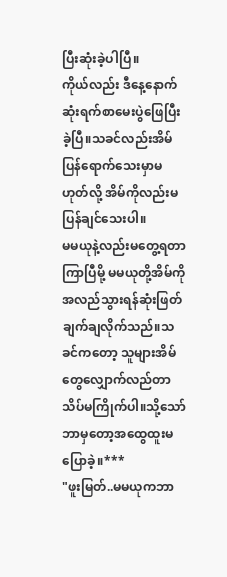ပြီးဆုံးခဲ့ပါပြီ။
ကိုယ်လည်း ဒီနေ့နောက်ဆုံးရက်စာမေးပွဲဖြေပြီးခဲ့ပြီ။သခင်လည်းအိမ်ပြန်ရောက်သေးမှာမဟုတ်လို့ အိမ်ကိုလည်းမပြန်ချင်သေးပါ။
မမယုနဲ့လည်းမတွေ့ရတာကြာပြီမို့ မမယုတို့အိမ်ကိုအလည်သွားရန်ဆုံးဖြတ်ချက်ချလိုက်သည်။သခင်ကတော့ သူများအိမ်တွေလျှောက်လည်တာ သိပ်မကြိုက်ပါ။သို့သော် ဘာမှတော့အထွေထူးမပြောခဲ့။***
"ဖူးမြတ်..မမယုကဘာ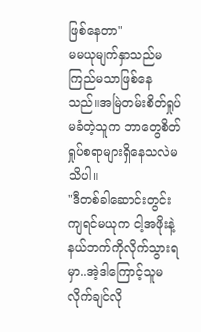ဖြစ်နေတာ"
မမယုမျက်နှာသည်မကြည်မသာဖြစ်နေသည်။အမြဲတမ်းစိတ်ရှုပ်မခံတဲ့သူက ဘာတွေစိတ်ရှုပ်စရာများရှိနေသလဲမသိပါ။
"ဒီတစ်ခါဆောင်းတွင်းကျရင်မယုက ငါ့အဖိုးနဲ့နယ်ဘက်ကိုလိုက်သွားရမှာ..အဲ့ဒါကြောင့်သူမလိုက်ချင်လို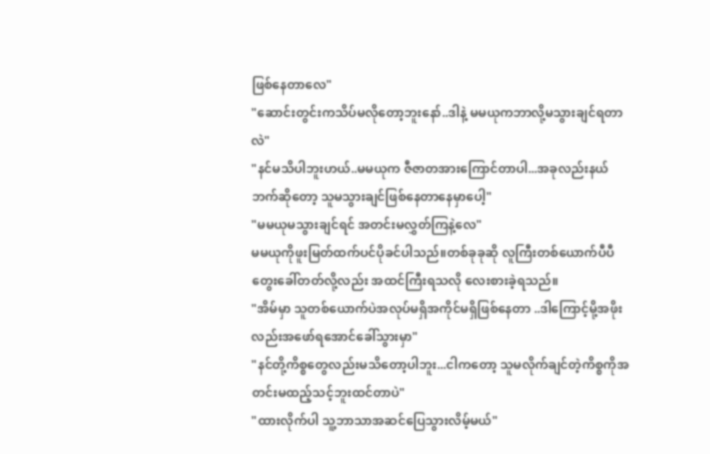ဖြစ်နေတာလေ"
"ဆောင်းတွင်းကသိပ်မလိုတော့ဘူးနော်..ဒါနဲ့ မမယုကဘာလို့မသွားချင်ရတာလဲ"
"နင်မသိပါဘူးဟယ်..မမယုက ဇီဇာတအားကြောင်တာပါ...အခုလည်းနယ်ဘက်ဆိုတော့ သူမသွားချင်ဖြစ်နေတာနေမှာပေါ့"
"မမယုမသွားချင်ရင် အတင်းမလွှတ်ကြနဲ့လေ"
မမယုကိုဖူးမြတ်ထက်ပင်ပိုခင်ပါသည်။တစ်ခုခုဆို လူကြီးတစ်ယောက်ပီပီတွေးခေါ်တတ်လို့လည်း အထင်ကြီးရသလို လေးစားခဲ့ရသည်။
"အိမ်မှာ သူတစ်ယောက်ပဲအလုပ်မရှိအကိုင်မရှိဖြစ်နေတာ ..ဒါကြောင့်မို့အဖိုးလည်းအဖော်ရအောင်ခေါ်သွားမှာ"
"နင်တို့ကိစ္စတွေလည်းမသိတော့ပါဘူး...ငါကတော့ သူမလိုက်ချင်တဲ့ကိစ္စကိုအတင်းမထည့်သင့်ဘူးထင်တာပဲ"
"ထားလိုက်ပါ သူ့ဘာသာအဆင်ပြေသွားလိမ့်မယ်"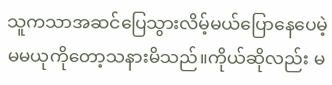သူကသာအဆင်ပြေသွားလိမ့်မယ်ပြောနေပေမဲ့ မမယုကိုတော့သနားမိသည်။ကိုယ်ဆိုလည်း မ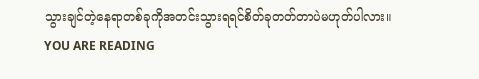သွားချင်တဲ့နေရာတစ်ခုကိုအတင်းသွားရရင်စိတ်ခုတတ်တာပဲမဟုတ်ပါလား။
YOU ARE READING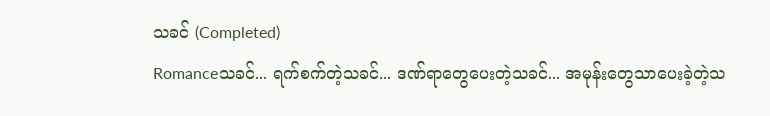သခင် (Completed)
Romanceသခင်... ရက်စက်တဲ့သခင်... ဒဏ်ရာတွေပေးတဲ့သခင်... အမုန်းတွေသာပေးခဲ့တဲ့သ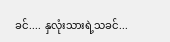ခင်.... နှလုံးသားရဲ့သခင်...